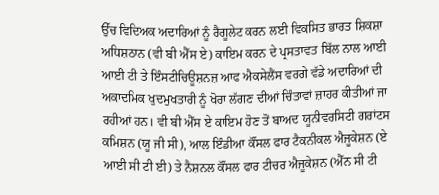ਉੱਚ ਵਿਦਿਅਕ ਅਦਾਰਿਆਂ ਨੂੰ ਰੈਗੂਲੇਟ ਕਰਨ ਲਈ ਵਿਕਸਿਤ ਭਾਰਤ ਸ਼ਿਕਸ਼ਾ ਅਧਿਸ਼ਠਾਨ (ਵੀ ਬੀ ਐੱਸ ਏ) ਕਾਇਮ ਕਰਨ ਦੇ ਪ੍ਰਸਤਾਵਤ ਬਿੱਲ ਨਾਲ ਆਈ ਆਈ ਟੀ ਤੇ ਇੰਸਟੀਚਿਊਸ਼ਨਜ਼ ਆਫ ਐਕਸੇਲੈਂਸ ਵਰਗੇ ਵੱਡੇ ਅਦਾਰਿਆਂ ਦੀ ਅਕਾਦਮਿਕ ਖੁਦਮੁਖਤਾਰੀ ਨੂੰ ਖੋਰਾ ਲੱਗਣ ਦੀਆਂ ਚਿੰਤਾਵਾਂ ਜ਼ਾਹਰ ਕੀਤੀਆਂ ਜਾ ਰਹੀਆਂ ਹਨ। ਵੀ ਬੀ ਐੱਸ ਏ ਕਾਇਮ ਹੋਣ ਤੋਂ ਬਾਅਦ ਯੂਨੀਵਰਸਿਟੀ ਗਰਾਂਟਸ ਕਮਿਸ਼ਨ (ਯੂ ਜੀ ਸੀ), ਆਲ ਇੰਡੀਆ ਕੌਂਸਲ ਫਾਰ ਟੈਕਨੀਕਲ ਐਜੂਕੇਸ਼ਨ (ਏ ਆਈ ਸੀ ਟੀ ਈ) ਤੇ ਨੈਸ਼ਨਲ ਕੌਂਸਲ ਫਾਰ ਟੀਚਰ ਐਜੂਕੇਸ਼ਨ (ਐੱਨ ਸੀ ਟੀ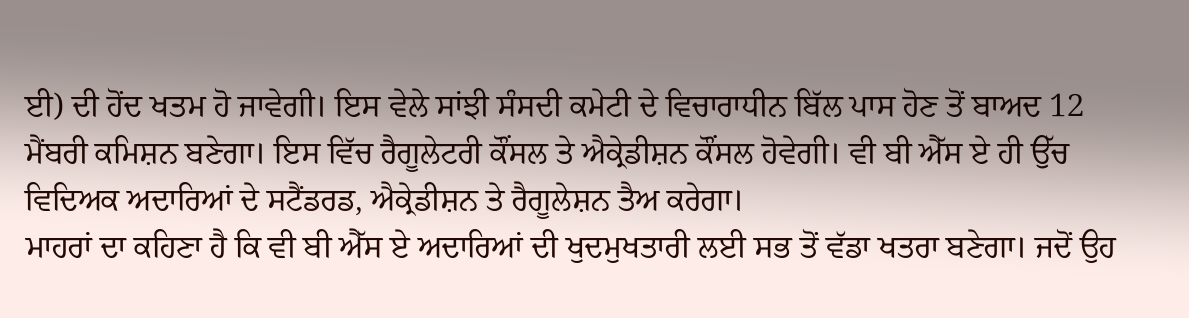ਈ) ਦੀ ਹੋਂਦ ਖਤਮ ਹੋ ਜਾਵੇਗੀ। ਇਸ ਵੇਲੇ ਸਾਂਝੀ ਸੰਸਦੀ ਕਮੇਟੀ ਦੇ ਵਿਚਾਰਾਧੀਨ ਬਿੱਲ ਪਾਸ ਹੋਣ ਤੋਂ ਬਾਅਦ 12 ਮੈਂਬਰੀ ਕਮਿਸ਼ਨ ਬਣੇਗਾ। ਇਸ ਵਿੱਚ ਰੈਗੂਲੇਟਰੀ ਕੌਂਸਲ ਤੇ ਐਕ੍ਰੇਡੀਸ਼ਨ ਕੌਂਸਲ ਹੋਵੇਗੀ। ਵੀ ਬੀ ਐੱਸ ਏ ਹੀ ਉੱਚ ਵਿਦਿਅਕ ਅਦਾਰਿਆਂ ਦੇ ਸਟੈਂਡਰਡ, ਐਕ੍ਰੇਡੀਸ਼ਨ ਤੇ ਰੈਗੂਲੇਸ਼ਨ ਤੈਅ ਕਰੇਗਾ।
ਮਾਹਰਾਂ ਦਾ ਕਹਿਣਾ ਹੈ ਕਿ ਵੀ ਬੀ ਐੱਸ ਏ ਅਦਾਰਿਆਂ ਦੀ ਖੁਦਮੁਖਤਾਰੀ ਲਈ ਸਭ ਤੋਂ ਵੱਡਾ ਖਤਰਾ ਬਣੇਗਾ। ਜਦੋਂ ਉਹ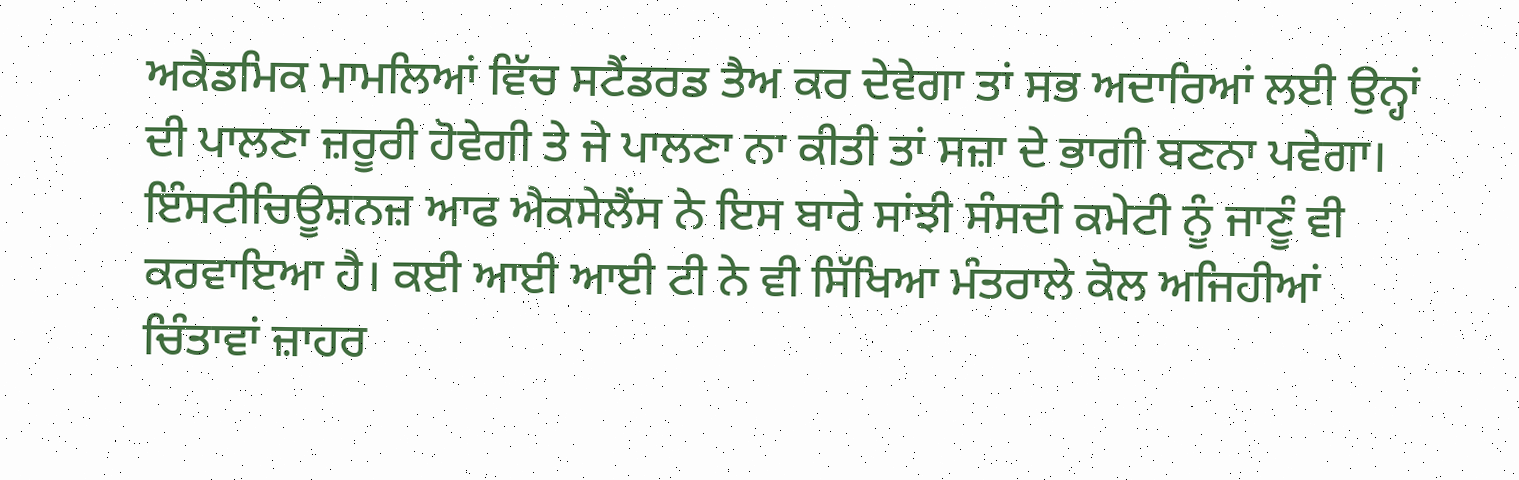ਅਕੈਡਮਿਕ ਮਾਮਲਿਆਂ ਵਿੱਚ ਸਟੈਂਡਰਡ ਤੈਅ ਕਰ ਦੇਵੇਗਾ ਤਾਂ ਸਭ ਅਦਾਰਿਆਂ ਲਈ ਉਨ੍ਹਾਂ ਦੀ ਪਾਲਣਾ ਜ਼ਰੂਰੀ ਹੋਵੇਗੀ ਤੇ ਜੇ ਪਾਲਣਾ ਨਾ ਕੀਤੀ ਤਾਂ ਸਜ਼ਾ ਦੇ ਭਾਗੀ ਬਣਨਾ ਪਵੇਗਾ। ਇੰਸਟੀਚਿਊਸ਼ਨਜ਼ ਆਫ ਐਕਸੇਲੈਂਸ ਨੇ ਇਸ ਬਾਰੇ ਸਾਂਝੀ ਸੰਸਦੀ ਕਮੇਟੀ ਨੂੰ ਜਾਣੂੰ ਵੀ ਕਰਵਾਇਆ ਹੈ। ਕਈ ਆਈ ਆਈ ਟੀ ਨੇ ਵੀ ਸਿੱਖਿਆ ਮੰਤਰਾਲੇ ਕੋਲ ਅਜਿਹੀਆਂ ਚਿੰਤਾਵਾਂ ਜ਼ਾਹਰ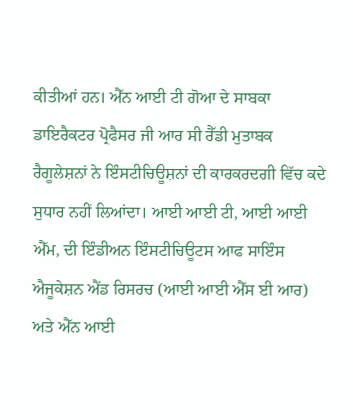ਕੀਤੀਆਂ ਹਨ। ਐੱਨ ਆਈ ਟੀ ਗੋਆ ਦੇ ਸਾਬਕਾ ਡਾਇਰੈਕਟਰ ਪ੍ਰੋਫੈਸਰ ਜੀ ਆਰ ਸੀ ਰੈੱਡੀ ਮੁਤਾਬਕ ਰੈਗੂਲੇਸ਼ਨਾਂ ਨੇ ਇੰਸਟੀਚਿਊਸ਼ਨਾਂ ਦੀ ਕਾਰਕਰਦਗੀ ਵਿੱਚ ਕਦੇ ਸੁਧਾਰ ਨਹੀਂ ਲਿਆਂਦਾ। ਆਈ ਆਈ ਟੀ, ਆਈ ਆਈ ਐੱਮ, ਦੀ ਇੰਡੀਅਨ ਇੰਸਟੀਚਿਊਟਸ ਆਫ ਸਾਇੰਸ ਐਜੂਕੇਸ਼ਨ ਐਂਡ ਰਿਸਰਚ (ਆਈ ਆਈ ਐੱਸ ਈ ਆਰ) ਅਤੇ ਐੱਨ ਆਈ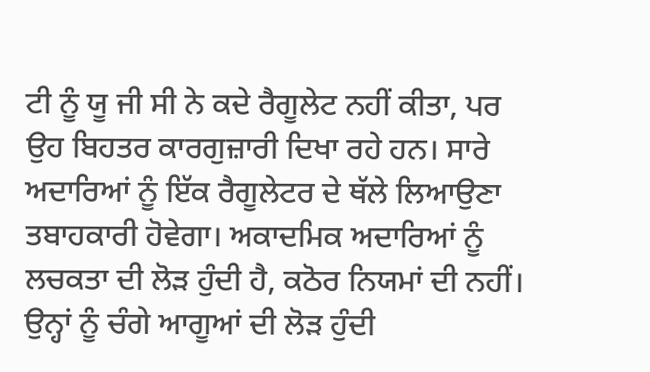ਟੀ ਨੂੰ ਯੂ ਜੀ ਸੀ ਨੇ ਕਦੇ ਰੈਗੂਲੇਟ ਨਹੀਂ ਕੀਤਾ, ਪਰ ਉਹ ਬਿਹਤਰ ਕਾਰਗੁਜ਼ਾਰੀ ਦਿਖਾ ਰਹੇ ਹਨ। ਸਾਰੇ ਅਦਾਰਿਆਂ ਨੂੰ ਇੱਕ ਰੈਗੂਲੇਟਰ ਦੇ ਥੱਲੇ ਲਿਆਉਣਾ ਤਬਾਹਕਾਰੀ ਹੋਵੇਗਾ। ਅਕਾਦਮਿਕ ਅਦਾਰਿਆਂ ਨੂੰ ਲਚਕਤਾ ਦੀ ਲੋੜ ਹੁੰਦੀ ਹੈ, ਕਠੋਰ ਨਿਯਮਾਂ ਦੀ ਨਹੀਂ। ਉਨ੍ਹਾਂ ਨੂੰ ਚੰਗੇ ਆਗੂਆਂ ਦੀ ਲੋੜ ਹੁੰਦੀ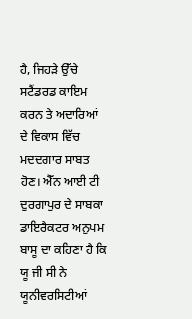ਹੈ, ਜਿਹੜੇ ਉੱਚੇ ਸਟੈਂਡਰਡ ਕਾਇਮ ਕਰਨ ਤੇ ਅਦਾਰਿਆਂ ਦੇ ਵਿਕਾਸ ਵਿੱਚ ਮਦਦਗਾਰ ਸਾਬਤ ਹੋਣ। ਐੱਨ ਆਈ ਟੀ ਦੁਰਗਾਪੁਰ ਦੇ ਸਾਬਕਾ ਡਾਇਰੈਕਟਰ ਅਨੁਪਮ ਬਾਸੂ ਦਾ ਕਹਿਣਾ ਹੈ ਕਿ ਯੂ ਜੀ ਸੀ ਨੇ ਯੂਨੀਵਰਸਿਟੀਆਂ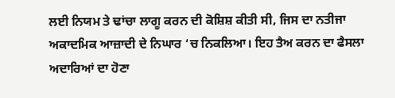ਲਈ ਨਿਯਮ ਤੇ ਢਾਂਚਾ ਲਾਗੂ ਕਰਨ ਦੀ ਕੋਸ਼ਿਸ਼ ਕੀਤੀ ਸੀ, ਜਿਸ ਦਾ ਨਤੀਜਾ ਅਕਾਦਮਿਕ ਆਜ਼ਾਦੀ ਦੇ ਨਿਘਾਰ ‘ਚ ਨਿਕਲਿਆ। ਇਹ ਤੈਅ ਕਰਨ ਦਾ ਫੈਸਲਾ ਅਦਾਰਿਆਂ ਦਾ ਹੋਣਾ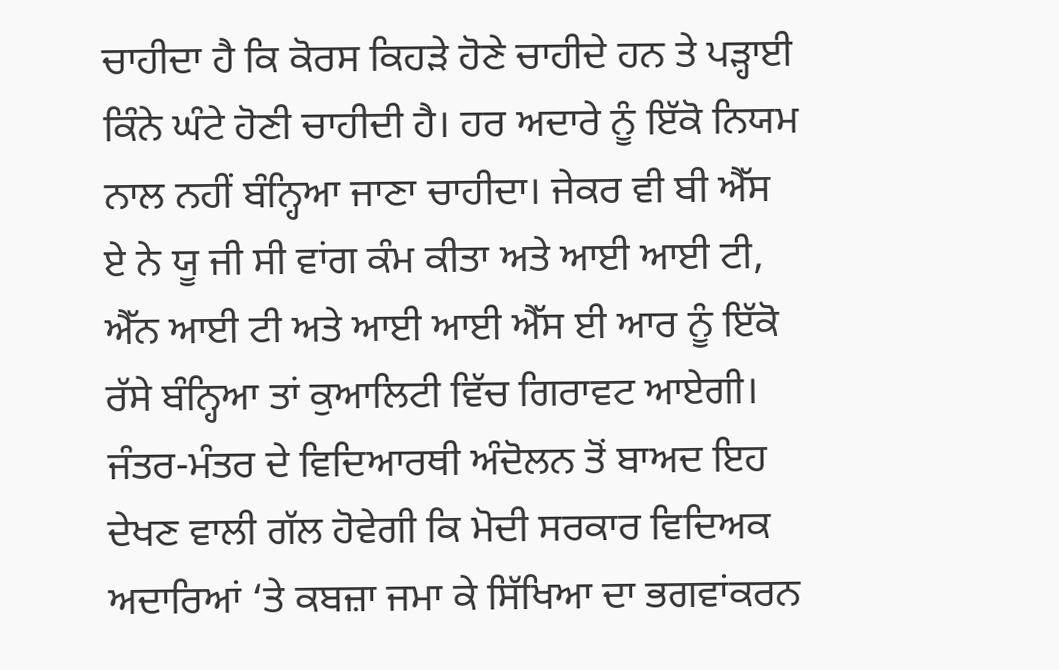ਚਾਹੀਦਾ ਹੈ ਕਿ ਕੋਰਸ ਕਿਹੜੇ ਹੋਣੇ ਚਾਹੀਦੇ ਹਨ ਤੇ ਪੜ੍ਹਾਈ ਕਿੰਨੇ ਘੰਟੇ ਹੋਣੀ ਚਾਹੀਦੀ ਹੈ। ਹਰ ਅਦਾਰੇ ਨੂੰ ਇੱਕੋ ਨਿਯਮ ਨਾਲ ਨਹੀਂ ਬੰਨ੍ਹਿਆ ਜਾਣਾ ਚਾਹੀਦਾ। ਜੇਕਰ ਵੀ ਬੀ ਐੱਸ ਏ ਨੇ ਯੂ ਜੀ ਸੀ ਵਾਂਗ ਕੰਮ ਕੀਤਾ ਅਤੇ ਆਈ ਆਈ ਟੀ, ਐੱਨ ਆਈ ਟੀ ਅਤੇ ਆਈ ਆਈ ਐੱਸ ਈ ਆਰ ਨੂੰ ਇੱਕੋ ਰੱਸੇ ਬੰਨ੍ਹਿਆ ਤਾਂ ਕੁਆਲਿਟੀ ਵਿੱਚ ਗਿਰਾਵਟ ਆਏਗੀ।
ਜੰਤਰ-ਮੰਤਰ ਦੇ ਵਿਦਿਆਰਥੀ ਅੰਦੋਲਨ ਤੋਂ ਬਾਅਦ ਇਹ ਦੇਖਣ ਵਾਲੀ ਗੱਲ ਹੋਵੇਗੀ ਕਿ ਮੋਦੀ ਸਰਕਾਰ ਵਿਦਿਅਕ ਅਦਾਰਿਆਂ ‘ਤੇ ਕਬਜ਼ਾ ਜਮਾ ਕੇ ਸਿੱਖਿਆ ਦਾ ਭਗਵਾਂਕਰਨ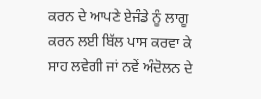ਕਰਨ ਦੇ ਆਪਣੇ ਏਜੰਡੇ ਨੂੰ ਲਾਗੂ ਕਰਨ ਲਈ ਬਿੱਲ ਪਾਸ ਕਰਵਾ ਕੇ ਸਾਹ ਲਵੇਗੀ ਜਾਂ ਨਵੇਂ ਅੰਦੋਲਨ ਦੇ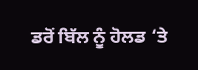ਡਰੋਂ ਬਿੱਲ ਨੂੰ ਹੋਲਡ ‘ਤੇ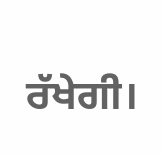ਰੱਖੇਗੀ।